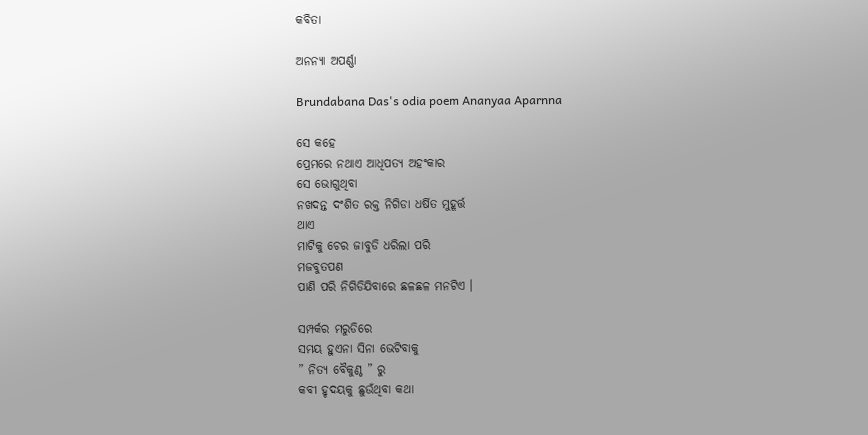କବିତା

ଅନନ୍ଯା ଅପର୍ଣ୍ଣା

Brundabana Das's odia poem Ananyaa Aparnna

ସେ କହେ
ପ୍ରେମରେ ନଥାଏ ଆଧିପତ୍ଯ ଅହଂକାର
ସେ ଭୋଗୁଥିବା
ନଖଦନ୍ତ ଦଂଶିତ ରକ୍ତ ନିଗିଡା ଧର୍ଷିତ ମୁହୂର୍ତ୍ତ
ଥାଏ
ମାଟିକୁ ଚେର ଜାବୁଡି ଧରିଲା ପରି
ମଜବୁତପଣ
ପାଣି ପରି ନିଗିଡିଯିବାରେ ଛଳଛଳ ମନଟିଏ ।

ସମ୍ପର୍କର ମରୁଡିରେ
ସମୟ ହୁଏନା ସିନା ଭେଟିବାକୁ
” ନିତ୍ଯ ବୈକୁଣ୍ଠ ” ରୁ
କବୀ ହୃଦୟକୁ ଛୁଉଁଥିବା କଥା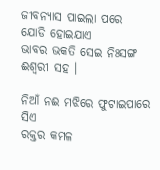ଜୀବନ୍ଯାସ ପାଇଲା ପରେ
ଯୋଡି ହୋଇଯାଏ
ଭାବର ଭକତି ସେଇ ନିଃସଙ୍ଗ ଈଶ୍ୱରୀ ସହ ।

ନିଆଁ ନଈ ମଝିରେ ଫୁଟାଇପାରେ ସିଏ
ରକ୍ତର କମଳ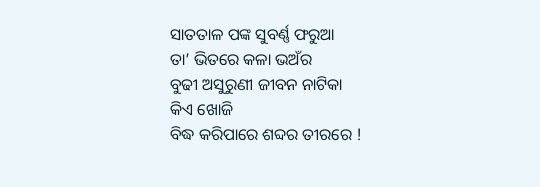ସାତତାଳ ପଙ୍କ ସୁବର୍ଣ୍ଣ ଫରୁଆ
ତା’ ଭିତରେ କଳା ଭଅଁର
ବୁଢୀ ଅସୁରୁଣୀ ଜୀବନ ନାଟିକା
କିଏ ଖୋଜି
ବିଦ୍ଧ କରିପାରେ ଶବ୍ଦର ତୀରରେ !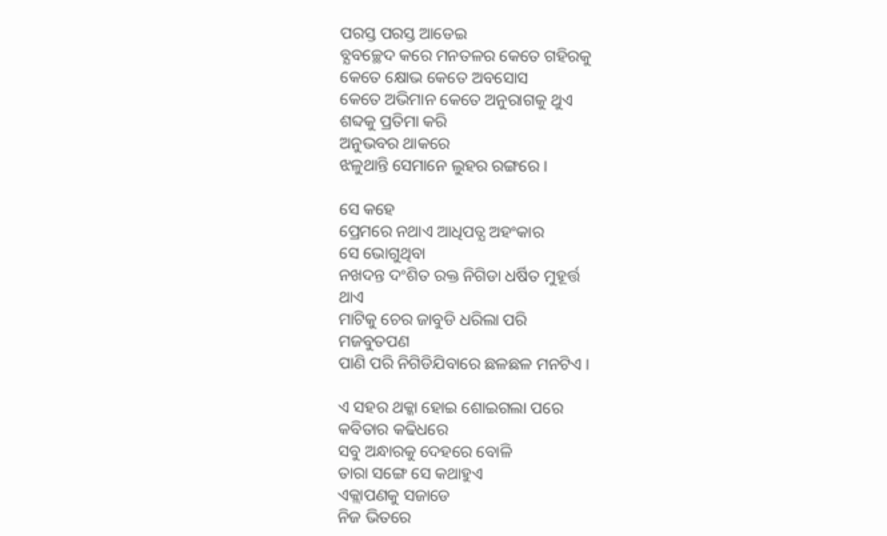ପରସ୍ତ ପରସ୍ତ ଆଡେଇ
ବ୍ଯବଚ୍ଛେଦ କରେ ମନତଳର କେତେ ଗହିରକୁ
କେତେ କ୍ଷୋଭ କେତେ ଅବସୋସ
କେତେ ଅଭିମାନ କେତେ ଅନୁରାଗକୁ ଥୁଏ
ଶବ୍ଦକୁ ପ୍ରତିମା କରି
ଅନୁଭବର ଥାକରେ
ଝଳୁଥାନ୍ତି ସେମାନେ ଲୁହର ରଙ୍ଗରେ ।

ସେ କହେ
ପ୍ରେମରେ ନଥାଏ ଆଧିପତ୍ଯ ଅହଂକାର
ସେ ଭୋଗୁଥିବା
ନଖଦନ୍ତ ଦଂଶିତ ରକ୍ତ ନିଗିଡା ଧର୍ଷିତ ମୁହୂର୍ତ୍ତ
ଥାଏ
ମାଟିକୁ ଚେର ଜାବୁଡି ଧରିଲା ପରି
ମଜବୁତପଣ
ପାଣି ପରି ନିଗିଡିଯିବାରେ ଛଳଛଳ ମନଟିଏ ।

ଏ ସହର ଥକ୍କା ହୋଇ ଶୋଇଗଲା ପରେ
କବିତାର କଢିଧରେ
ସବୁ ଅନ୍ଧାରକୁ ଦେହରେ ବୋଳି
ତାରା ସଙ୍ଗେ ସେ କଥାହୁଏ
ଏକ୍ଲାପଣକୁ ସଜାଡେ
ନିଜ ଭିତରେ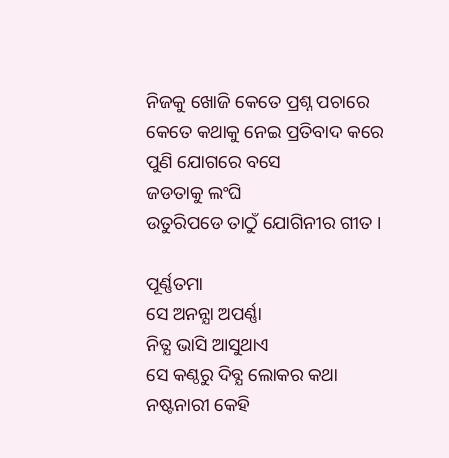ନିଜକୁ ଖୋଜି କେତେ ପ୍ରଶ୍ନ ପଚାରେ
କେତେ କଥାକୁ ନେଇ ପ୍ରତିବାଦ କରେ
ପୁଣି ଯୋଗରେ ବସେ
ଜଡତାକୁ ଲଂଘି
ଉତୁରିପଡେ ତାଠୁଁ ଯୋଗିନୀର ଗୀତ ।

ପୂର୍ଣ୍ଣତମା
ସେ ଅନନ୍ଯା ଅପର୍ଣ୍ଣା
ନିତ୍ଯ ଭାସି ଆସୁଥାଏ
ସେ କଣ୍ଠରୁ ଦିବ୍ଯ ଲୋକର କଥା
ନଷ୍ଟନାରୀ କେହି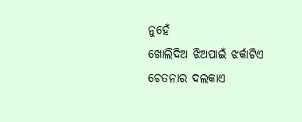ନୁହେଁ
ଖୋଲିଦିଅ ଝିଅପାଇଁ ଝର୍କାଟିଏ
ଚେତନାର ଦଲକାଏ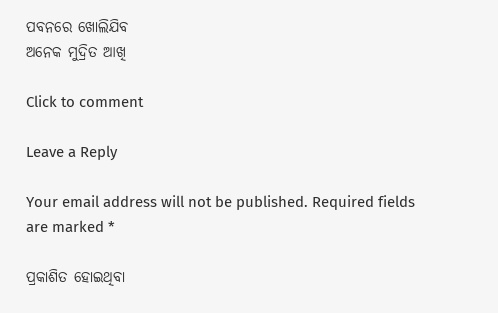ପବନରେ ଖୋଲିଯିବ
ଅନେକ ମୁଦ୍ରିତ ଆଖି

Click to comment

Leave a Reply

Your email address will not be published. Required fields are marked *

ପ୍ରକାଶିତ ହୋଇଥିବା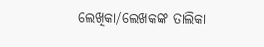ଲେଖିକା/ଲେଖକଙ୍କ ତାଲିକା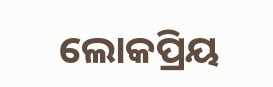ଲୋକପ୍ରିୟ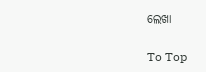ଲେଖା

To Top